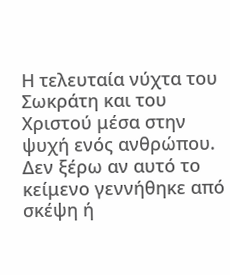Η τελευταία νύχτα του Σωκράτη και του Χριστού μέσα στην ψυχή ενός ανθρώπου.
Δεν ξέρω αν αυτό το κείμενο γεννήθηκε από σκέψη ή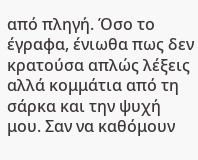από πληγή. Όσο το έγραφα, ένιωθα πως δεν κρατούσα απλώς λέξεις αλλά κομμάτια από τη σάρκα και την ψυχή μου. Σαν να καθόμουν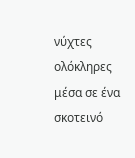νύχτες ολόκληρες μέσα σε ένα σκοτεινό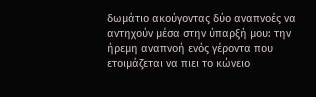δωμάτιο ακούγοντας δύο αναπνοές να αντηχούν μέσα στην ύπαρξή μου: την ήρεμη αναπνοή ενός γέροντα που ετοιμάζεται να πιει το κώνειο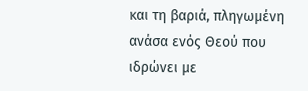και τη βαριά, πληγωμένη ανάσα ενός Θεού που ιδρώνει με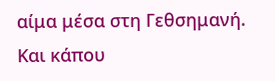αίμα μέσα στη Γεθσημανή.
Και κάπου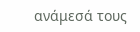ανάμεσά τους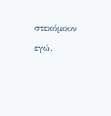στεκόμουν εγώ.